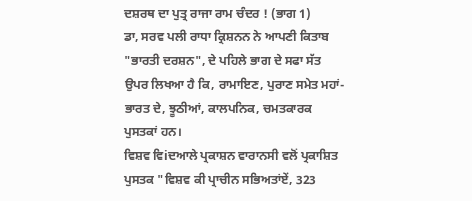ਦਸ਼ਰਥ ਦਾ ਪੁਤ੍ਰ ਰਾਜਾ ਰਾਮ ਚੰਦਰ ! (ਭਾਗ 1)
ਡਾ, ਸਰਵ ਪਲੀ ਰਾਧਾ ਕ੍ਰਿਸ਼ਨਨ ਨੇ ਆਪਣੀ ਕਿਤਾਬ "ਭਾਰਤੀ ਦਰਸ਼ਨ", ਦੇ ਪਹਿਲੇ ਭਾਗ ਦੇ ਸਫਾ ਸੱਤ ਉਪਰ ਲਿਖਆ ਹੈ ਕਿ, ਰਾਮਾਇਣ, ਪੁਰਾਣ ਸਮੇਤ ਮਹਾਂ-ਭਾਰਤ ਦੇ, ਝੂਠੀਆਂ, ਕਾਲਪਨਿਕ, ਚਮਤਕਾਰਕ ਪੁਸਤਕਾਂ ਹਨ।
ਵਿਸ਼ਵ ਵਿiਦਆਲੇ ਪ੍ਰਕਾਸ਼ਨ ਵਾਰਾਨਸੀ ਵਲੋਂ ਪ੍ਰਕਾਸ਼ਿਤ ਪੁਸਤਕ "ਵਿਸ਼ਵ ਕੀ ਪ੍ਰਾਚੀਨ ਸਭਿਅਤਾਂਏਂ, 323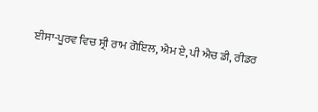ਈਸਾ-ਪੂਰਵ ਵਿਚ ਸ੍ਰੀ ਰਾਮ ਗੋਇਲ, ਐਮ ਏ, ਪੀ ਐਚ ਡੀ, ਰੀਡਰ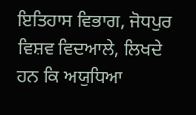ਇਤਿਹਾਸ ਵਿਭਾਗ, ਜੋਧਪੁਰ ਵਿਸ਼ਵ ਵਿਦਆਲੇ, ਲਿਖਦੇ ਹਨ ਕਿ ਅਯੁਧਿਆ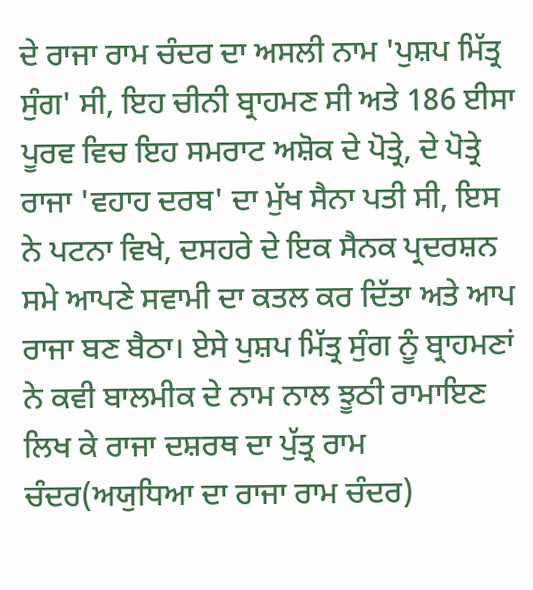ਦੇ ਰਾਜਾ ਰਾਮ ਚੰਦਰ ਦਾ ਅਸਲੀ ਨਾਮ 'ਪੁਸ਼ਪ ਮਿੱਤ੍ਰ ਸੁੰਗ' ਸੀ, ਇਹ ਚੀਨੀ ਬ੍ਰਾਹਮਣ ਸੀ ਅਤੇ 186 ਈਸਾ ਪੂਰਵ ਵਿਚ ਇਹ ਸਮਰਾਟ ਅਸ਼ੋਕ ਦੇ ਪੋਤ੍ਰੇ, ਦੇ ਪੋਤ੍ਰੇ ਰਾਜਾ 'ਵਹਾਹ ਦਰਬ' ਦਾ ਮੁੱਖ ਸੈਨਾ ਪਤੀ ਸੀ, ਇਸ ਨੇ ਪਟਨਾ ਵਿਖੇ, ਦਸਹਰੇ ਦੇ ਇਕ ਸੈਨਕ ਪ੍ਰਦਰਸ਼ਨ ਸਮੇ ਆਪਣੇ ਸਵਾਮੀ ਦਾ ਕਤਲ ਕਰ ਦਿੱਤਾ ਅਤੇ ਆਪ ਰਾਜਾ ਬਣ ਬੈਠਾ। ਏਸੇ ਪੁਸ਼ਪ ਮਿੱਤ੍ਰ ਸੁੰਗ ਨੂੰ ਬ੍ਰਾਹਮਣਾਂ ਨੇ ਕਵੀ ਬਾਲਮੀਕ ਦੇ ਨਾਮ ਨਾਲ ਝੂਠੀ ਰਾਮਾਇਣ ਲਿਖ ਕੇ ਰਾਜਾ ਦਸ਼ਰਥ ਦਾ ਪੁੱਤ੍ਰ ਰਾਮ ਚੰਦਰ(ਅਯੁਧਿਆ ਦਾ ਰਾਜਾ ਰਾਮ ਚੰਦਰ)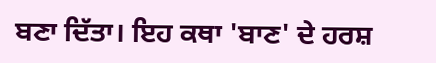ਬਣਾ ਦਿੱਤਾ। ਇਹ ਕਥਾ 'ਬਾਣ' ਦੇ ਹਰਸ਼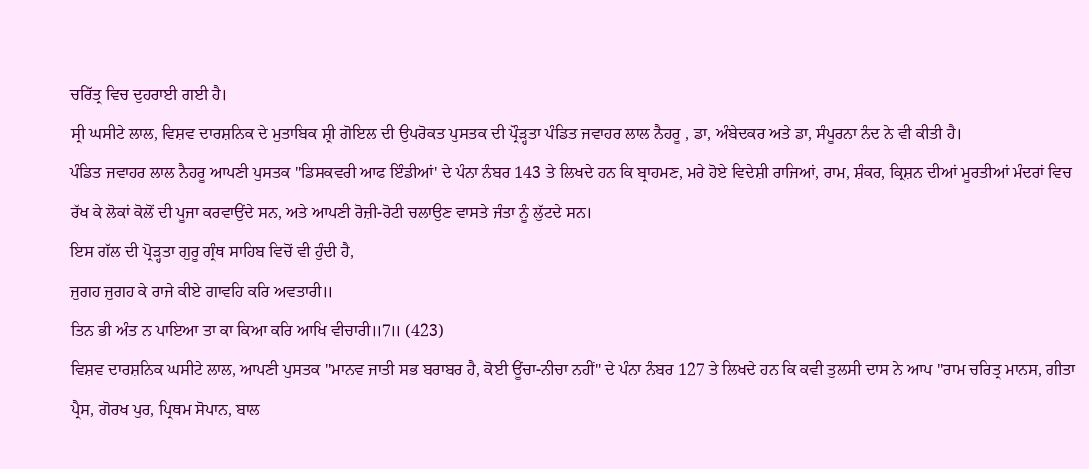ਚਰਿੱਤ੍ਰ ਵਿਚ ਦੁਹਰਾਈ ਗਈ ਹੈ।
ਸ੍ਰੀ ਘਸੀਟੇ ਲਾਲ, ਵਿਸ਼ਵ ਦਾਰਸ਼ਨਿਕ ਦੇ ਮੁਤਾਬਿਕ ਸ਼੍ਰੀ ਗੋਇਲ ਦੀ ਉਪਰੋਕਤ ਪੁਸਤਕ ਦੀ ਪ੍ਰੌੜ੍ਹਤਾ ਪੰਡਿਤ ਜਵਾਹਰ ਲਾਲ ਨੈਹਰੂ , ਡਾ, ਅੰਬੇਦਕਰ ਅਤੇ ਡਾ, ਸੰਪੂਰਨਾ ਨੰਦ ਨੇ ਵੀ ਕੀਤੀ ਹੈ।
ਪੰਡਿਤ ਜਵਾਹਰ ਲਾਲ ਨੈਹਰੂ ਆਪਣੀ ਪੁਸਤਕ "ਡਿਸਕਵਰੀ ਆਫ ਇੰਡੀਆਂ' ਦੇ ਪੰਨਾ ਨੰਬਰ 143 ਤੇ ਲਿਖਦੇ ਹਨ ਕਿ ਬ੍ਰਾਹਮਣ, ਮਰੇ ਹੋਏ ਵਿਦੇਸ਼ੀ ਰਾਜਿਆਂ, ਰਾਮ, ਸ਼ੰਕਰ, ਕ੍ਰਿਸ਼ਨ ਦੀਆਂ ਮੂਰਤੀਆਂ ਮੰਦਰਾਂ ਵਿਚ ਰੱਖ ਕੇ ਲੋਕਾਂ ਕੋਲੋਂ ਦੀ ਪੂਜਾ ਕਰਵਾਉਂਦੇ ਸਨ, ਅਤੇ ਆਪਣੀ ਰੋਜ਼ੀ-ਰੋਟੀ ਚਲਾਉਣ ਵਾਸਤੇ ਜੰਤਾ ਨੂੰ ਲੁੱਟਦੇ ਸਨ।
ਇਸ ਗੱਲ ਦੀ ਪ੍ਰੋੜ੍ਹਤਾ ਗੁਰੂ ਗ੍ਰੰਥ ਸਾਹਿਬ ਵਿਚੋਂ ਵੀ ਹੁੰਦੀ ਹੈ,
ਜੁਗਹ ਜੁਗਹ ਕੇ ਰਾਜੇ ਕੀਏ ਗਾਵਹਿ ਕਰਿ ਅਵਤਾਰੀ॥
ਤਿਨ ਭੀ ਅੰਤ ਨ ਪਾਇਆ ਤਾ ਕਾ ਕਿਆ ਕਰਿ ਆਖਿ ਵੀਚਾਰੀ॥7॥ (423)
ਵਿਸ਼ਵ ਦਾਰਸ਼ਨਿਕ ਘਸੀਟੇ ਲਾਲ, ਆਪਣੀ ਪੁਸਤਕ "ਮਾਨਵ ਜਾਤੀ ਸਭ ਬਰਾਬਰ ਹੈ, ਕੋਈ ਊਂਚਾ-ਨੀਚਾ ਨਹੀਂ" ਦੇ ਪੰਨਾ ਨੰਬਰ 127 ਤੇ ਲਿਖਦੇ ਹਨ ਕਿ ਕਵੀ ਤੁਲਸੀ ਦਾਸ ਨੇ ਆਪ "ਰਾਮ ਚਰਿਤ੍ਰ ਮਾਨਸ, ਗੀਤਾ ਪ੍ਰੈਸ, ਗੋਰਖ ਪੁਰ, ਪ੍ਰਿਥਮ ਸੋਪਾਨ, ਬਾਲ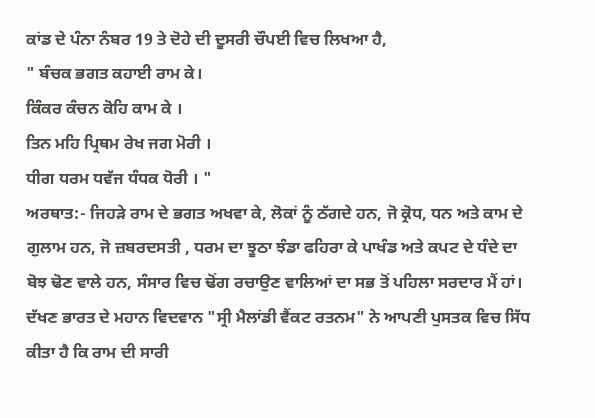ਕਾਂਡ ਦੇ ਪੰਨਾ ਨੰਬਰ 19 ਤੇ ਦੋਹੇ ਦੀ ਦੂਸਰੀ ਚੌਪਈ ਵਿਚ ਲਿਖਆ ਹੈ,
" ਬੰਚਕ ਭਗਤ ਕਹਾਈ ਰਾਮ ਕੇ।
ਕਿੰਕਰ ਕੰਚਨ ਕੋਹਿ ਕਾਮ ਕੇ ।
ਤਿਨ ਮਹਿ ਪ੍ਰਿਥਮ ਰੇਖ ਜਗ ਮੋਰੀ ।
ਧੀਗ ਧਰਮ ਧਵੱਜ ਧੰਧਕ ਧੋਰੀ । "
ਅਰਥਾਤ:- ਜਿਹੜੇ ਰਾਮ ਦੇ ਭਗਤ ਅਖਵਾ ਕੇ, ਲੋਕਾਂ ਨੂੰ ਠੱਗਦੇ ਹਨ, ਜੋ ਕ੍ਰੋਧ, ਧਨ ਅਤੇ ਕਾਮ ਦੇ ਗੁਲਾਮ ਹਨ, ਜੋ ਜ਼ਬਰਦਸਤੀ , ਧਰਮ ਦਾ ਝੂਠਾ ਝੰਡਾ ਫਹਿਰਾ ਕੇ ਪਾਖੰਡ ਅਤੇ ਕਪਟ ਦੇ ਧੰਦੇ ਦਾ ਬੋਝ ਢੋਣ ਵਾਲੇ ਹਨ, ਸੰਸਾਰ ਵਿਚ ਢੋਂਗ ਰਚਾਉਣ ਵਾਲਿਆਂ ਦਾ ਸਭ ਤੋਂ ਪਹਿਲਾ ਸਰਦਾਰ ਮੈਂ ਹਾਂ।
ਦੱਖਣ ਭਾਰਤ ਦੇ ਮਹਾਨ ਵਿਦਵਾਨ "ਸ੍ਰੀ ਮੈਲਾਂਡੀ ਵੈਂਕਟ ਰਤਨਮ" ਨੇ ਆਪਣੀ ਪੁਸਤਕ ਵਿਚ ਸਿੱਧ ਕੀਤਾ ਹੈ ਕਿ ਰਾਮ ਦੀ ਸਾਰੀ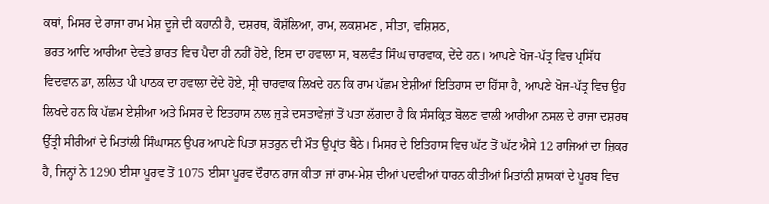ਕਥਾਂ, ਮਿਸਰ ਦੇ ਰਾਜਾ ਰਾਮ ਮੇਸ਼ ਦੂਜੇ ਦੀ ਕਹਾਨੀ ਹੈ, ਦਸ਼ਰਥ, ਕੌਸ਼ੱਲਿਆ, ਰਾਮ, ਲਕਸ਼ਮਣ , ਸੀਤਾ, ਵਸ਼ਿਸ਼ਠ,
ਭਰਤ ਆਦਿ ਆਰੀਆ ਦੇਵਤੇ ਭਾਰਤ ਵਿਚ ਪੈਦਾ ਹੀ ਨਹੀਂ ਹੋਏ, ਇਸ ਦਾ ਹਵਾਲਾ ਸ, ਬਲਵੰਤ ਸਿੰਘ ਚਾਰਵਾਕ, ਦੇਂਦੇ ਹਨ। ਆਪਣੇ ਖੋਜ-ਪੱਤ੍ਰ ਵਿਚ ਪ੍ਰਸਿੱਧ ਵਿਦਵਾਨ ਡਾ, ਲਲਿਤ ਪੀ ਪਾਠਕ ਦਾ ਹਵਾਲਾ ਦੇਂਦੇ ਹੋਏ, ਸ੍ਰੀ ਚਾਰਵਾਕ ਲਿਖਦੇ ਹਨ ਕਿ ਰਾਮ ਪੱਛਮ ਏਸ਼ੀਆਂ ਇਤਿਹਾਸ ਦਾ ਹਿੱਸਾ ਹੈ, ਆਪਣੇ ਖੋਜ-ਪੱਤ੍ਰ ਵਿਚ ਉਹ ਲਿਖਦੇ ਹਨ ਕਿ ਪੱਛਮ ਏਸ਼ੀਆ ਅਤੇ ਮਿਸਰ ਦੇ ਇਤਹਾਸ ਨਾਲ ਜੁੜੇ ਦਸਤਾਵੇਜ਼ਾਂ ਤੋਂ ਪਤਾ ਲੱਗਦਾ ਹੈ ਕਿ ਸੰਸਕ੍ਰਿਤ ਬੋਲਣ ਵਾਲੀ ਆਰੀਆ ਨਸਲ ਦੇ ਰਾਜਾ ਦਸ਼ਰਥ ਉੱਤ੍ਰੀ ਸੀਰੀਆਂ ਦੇ ਮਿਤਾਂਲੀ ਸਿੰਘਾਸਨ ਉਪਰ ਆਪਣੇ ਪਿਤਾ ਸ਼ਤਰੁਨ ਦੀ ਮੌਤ ਉਪ੍ਰਾਂਤ ਬੈਠੇ। ਮਿਸਰ ਦੇ ਇਤਿਹਾਸ ਵਿਚ ਘੱਟ ਤੋਂ ਘੱਟ ਐਸੇ 12 ਰਾਜਿਆਂ ਦਾ ਜ਼ਿਕਰ ਹੈ, ਜਿਨ੍ਹਾਂ ਨੇ 1290 ਈਸਾ ਪੂਰਵ ਤੋਂ 1075 ਈਸਾ ਪੂਰਵ ਦੌਰਾਨ ਰਾਜ ਕੀਤਾ ਜਾਂ ਰਾਮ-ਮੇਸ਼ ਦੀਆਂ ਪਦਵੀਆਂ ਧਾਰਨ ਕੀਤੀਆਂ ਮਿਤਾਂਨੀ ਸ਼ਾਸਕਾਂ ਦੇ ਪੂਰਬ ਵਿਚ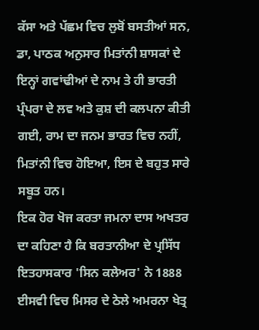ਕੱਸਾ ਅਤੇ ਪੱਛਮ ਵਿਚ ਲੁਬੋਂ ਬਸਤੀਆਂ ਸਨ, ਡਾ, ਪਾਠਕ ਅਨੁਸਾਰ ਮਿਤਾਂਨੀ ਸ਼ਾਸਕਾਂ ਦੇ ਇਨ੍ਹਾਂ ਗਵਾਂਢੀਆਂ ਦੇ ਨਾਮ ਤੇ ਹੀ ਭਾਰਤੀ ਪ੍ਰੰਪਰਾ ਦੇ ਲਵ ਅਤੇ ਕੁਸ਼ ਦੀ ਕਲਪਨਾ ਕੀਤੀ ਗਈ, ਰਾਮ ਦਾ ਜਨਮ ਭਾਰਤ ਵਿਚ ਨਹੀਂ, ਮਿਤਾਂਨੀ ਵਿਚ ਹੋਇਆ, ਇਸ ਦੇ ਬਹੁਤ ਸਾਰੇ ਸਬੂਤ ਹਨ।
ਇਕ ਹੋਰ ਖੋਜ ਕਰਤਾ ਜਮਨਾ ਦਾਸ ਅਖਤਰ ਦਾ ਕਹਿਣਾ ਹੈ ਕਿ ਬਰਤਾਨੀਆ ਦੇ ਪ੍ਰਸਿੱਧ ਇਤਹਾਸਕਾਰ 'ਸਿਨ ਕਲੇਅਰ' ਨੇ 1888 ਈਸਵੀ ਵਿਚ ਮਿਸਰ ਦੇ ਠੇਲੇ ਅਮਰਨਾ ਖੇਤ੍ਰ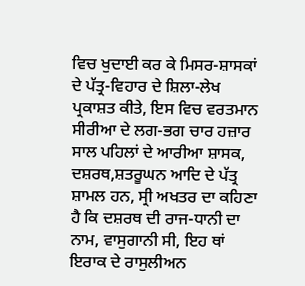ਵਿਚ ਖੁਦਾਈ ਕਰ ਕੇ ਮਿਸਰ-ਸ਼ਾਸਕਾਂ ਦੇ ਪੱਤ੍ਰ-ਵਿਹਾਰ ਦੇ ਸ਼ਿਲਾ-ਲੇਖ ਪ੍ਰਕਾਸ਼ਤ ਕੀਤੇ, ਇਸ ਵਿਚ ਵਰਤਮਾਨ ਸੀਰੀਆ ਦੇ ਲਗ-ਭਗ ਚਾਰ ਹਜ਼ਾਰ ਸਾਲ ਪਹਿਲਾਂ ਦੇ ਆਰੀਆ ਸ਼ਾਸਕ, ਦਸ਼ਰਥ,ਸ਼ਤਰੂਘਨ ਆਦਿ ਦੇ ਪੱਤ੍ਰ ਸ਼ਾਮਲ ਹਨ, ਸ੍ਰੀ ਅਖਤਰ ਦਾ ਕਹਿਣਾ ਹੈ ਕਿ ਦਸ਼ਰਥ ਦੀ ਰਾਜ-ਧਾਨੀ ਦਾ ਨਾਮ, ਵਾਸੁਗਾਨੀ ਸੀ, ਇਹ ਥਾਂ ਇਰਾਕ ਦੇ ਰਾਸੁਲੀਅਨ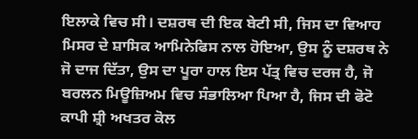ਇਲਾਕੇ ਵਿਚ ਸੀ। ਦਸ਼ਰਥ ਦੀ ਇਕ ਬੇਟੀ ਸੀ, ਜਿਸ ਦਾ ਵਿਆਹ ਮਿਸਰ ਦੇ ਸ਼ਾਸਿਕ ਆਮਿਨੇਫਿਸ ਨਾਲ ਹੋਇਆ, ਉਸ ਨੂੰ ਦਸ਼ਰਥ ਨੇ ਜੋ ਦਾਜ ਦਿੱਤਾ, ਉਸ ਦਾ ਪੂਰਾ ਹਾਲ ਇਸ ਪੱਤ੍ਰ ਵਿਚ ਦਰਜ ਹੈ, ਜੋ ਬਰਲਨ ਮਿਊਜ਼ਿਅਮ ਵਿਚ ਸੰਭਾਲਿਆ ਪਿਆ ਹੈ, ਜਿਸ ਦੀ ਫੋਟੋ ਕਾਪੀ ਸ਼੍ਰੀ ਅਖਤਰ ਕੋਲ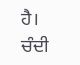ਹੈ।
ਚੰਦੀ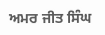ਅਮਰ ਜੀਤ ਸਿੰਘ